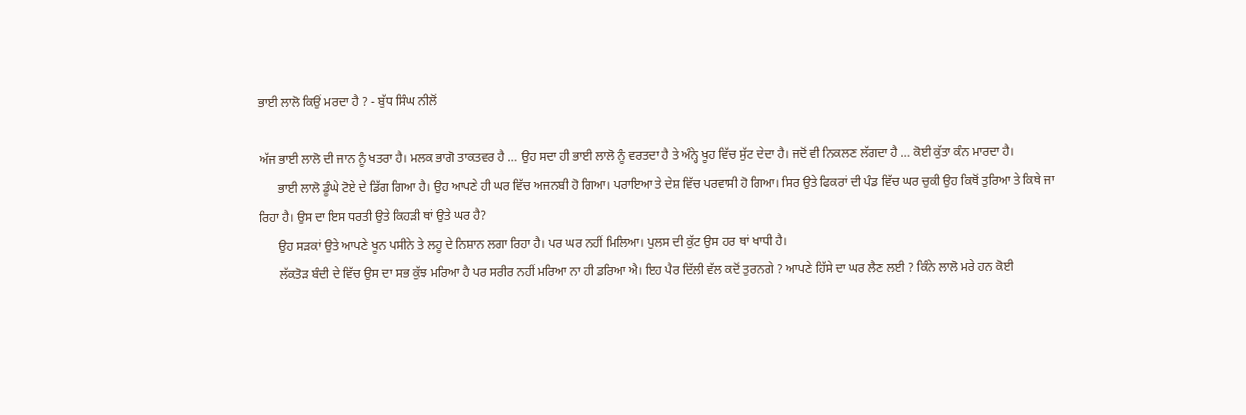ਭਾਈ ਲਾਲੋ ਕਿਉਂ ਮਰਦਾ ਹੈ ? - ਬੁੱਧ ਸਿੰਘ ਨੀਲੋਂ

ਅੱਜ ਭਾਈ ਲਾਲੋ ਦੀ ਜਾਨ ਨੂੰ ਖਤਰਾ ਹੈ। ਮਲਕ ਭਾਗੋ ਤਾਕਤਵਰ ਹੈ … ਉਹ ਸਦਾ ਹੀ ਭਾਈ ਲਾਲੋ ਨੂੰ ਵਰਤਦਾ ਹੈ ਤੇ ਅੰਨ੍ਹੇ ਖੂਹ ਵਿੱਚ ਸੁੱਟ ਦੇਦਾ ਹੈ। ਜਦੋਂ ਵੀ ਨਿਕਲਣ ਲੱਗਦਾ ਹੈ … ਕੋਈ ਕੁੱਤਾ ਕੰਨ ਮਾਰਦਾ ਹੈ।
      ਭਾਈ ਲਾਲੋ ਡੂੰਘੇ ਟੋਏ ਦੇ ਡਿੱਗ ਗਿਆ ਹੈ। ਉਹ ਆਪਣੇ ਹੀ ਘਰ ਵਿੱਚ ਅਜਨਬੀ ਹੋ ਗਿਆ। ਪਰਾਇਆ ਤੇ ਦੇਸ਼ ਵਿੱਚ ਪਰਵਾਸੀ ਹੋ ਗਿਆ। ਸਿਰ ਉਤੇ ਫਿਕਰਾਂ ਦੀ ਪੰਡ ਵਿੱਚ ਘਰ ਚੁਕੀ ਉਹ ਕਿਥੋਂ ਤੁਰਿਆ ਤੇ ਕਿਥੇ ਜਾ ਰਿਹਾ ਹੈ। ਉਸ ਦਾ ਇਸ ਧਰਤੀ ਉਤੇ ਕਿਹੜੀ ਥਾਂ ਉਤੇ ਘਰ ਹੈ?
      ਉਹ ਸੜਕਾਂ ਉਤੇ ਆਪਣੇ ਖੂਨ ਪਸੀਨੇ ਤੇ ਲਹੂ ਦੇ ਨਿਸ਼ਾਨ ਲਗਾ ਰਿਹਾ ਹੈ। ਪਰ ਘਰ ਨਹੀਂ ਮਿਲਿਆ। ਪੁਲਸ ਦੀ ਕੁੱਟ ਉਸ ਹਰ ਥਾਂ ਖਾਧੀ ਹੈ।
      ਲੱਕਤੋੜ ਬੰਦੀ ਦੇ ਵਿੱਚ ਉਸ ਦਾ ਸਭ ਕੁੱਝ ਮਰਿਆ ਹੈ ਪਰ ਸਰੀਰ ਨਹੀਂ ਮਰਿਆ ਨਾ ਹੀ ਡਰਿਆ ਐ। ਇਹ ਪੈਰ ਦਿੱਲੀ ਵੱਲ ਕਦੋਂ ਤੁਰਨਗੇ ? ਆਪਣੇ ਹਿੱਸੇ ਦਾ ਘਰ ਲੈਣ ਲਈ ? ਕਿੰਨੇ ਲਾਲੋ ਮਰੇ ਹਨ ਕੋਈ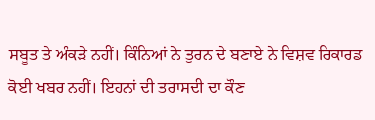ਸਬੂਤ ਤੇ ਅੰਕੜੇ ਨਹੀਂ। ਕਿੰਨਿਆਂ ਨੇ ਤੁਰਨ ਦੇ ਬਣਾਏ ਨੇ ਵਿਸ਼ਵ ਰਿਕਾਰਡ ਕੋਈ ਖਬਰ ਨਹੀਂ। ਇਹਨਾਂ ਦੀ ਤਰਾਸਦੀ ਦਾ ਕੌਣ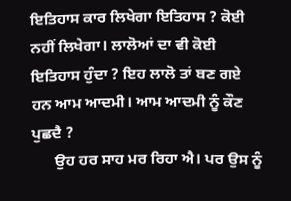ਇਤਿਹਾਸ ਕਾਰ ਲਿਖੇਗਾ ਇਤਿਹਾਸ ? ਕੋਈ ਨਹੀਂ ਲਿਖੇਗਾ। ਲਾਲੋਆਂ ਦਾ ਵੀ ਕੋਈ ਇਤਿਹਾਸ ਹੁੰਦਾ ? ਇਹ ਲਾਲੋ ਤਾਂ ਬਣ ਗਏ ਹਨ ਆਮ ਆਦਮੀ। ਆਮ ਆਦਮੀ ਨੂੰ ਕੌਣ ਪੁਛਦੈ ?
      ਉਹ ਹਰ ਸਾਹ ਮਰ ਰਿਹਾ ਐ। ਪਰ ਉਸ ਨੂੰ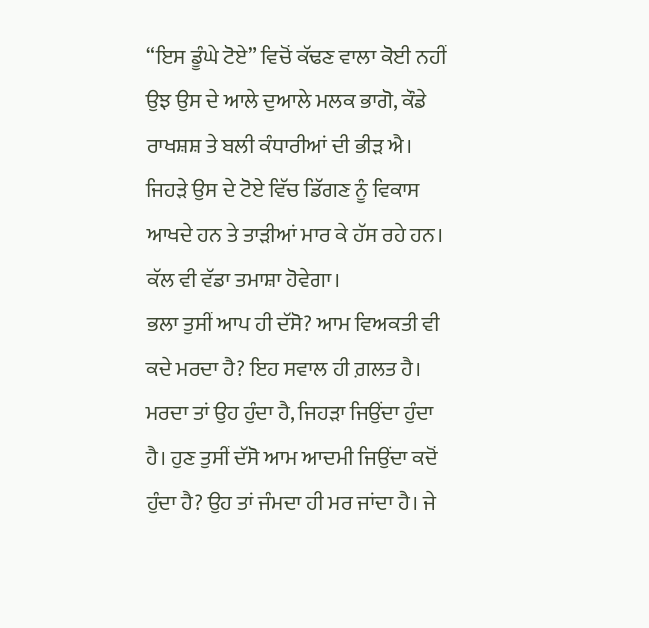“ਇਸ ਡੂੰਘੇ ਟੋਏ” ਵਿਚੋਂ ਕੱਢਣ ਵਾਲਾ ਕੋਈ ਨਹੀਂ ਉਝ ਉਸ ਦੇ ਆਲੇ ਦੁਆਲੇ ਮਲਕ ਭਾਗੋ, ਕੌਡੇ ਰਾਖਸ਼ਸ਼ ਤੇ ਬਲੀ ਕੰਧਾਰੀਆਂ ਦੀ ਭੀੜ ਐ। ਜਿਹੜੇ ਉਸ ਦੇ ਟੋਏ ਵਿੱਚ ਡਿੱਗਣ ਨੂੰ ਵਿਕਾਸ ਆਖਦੇ ਹਨ ਤੇ ਤਾੜੀਆਂ ਮਾਰ ਕੇ ਹੱਸ ਰਹੇ ਹਨ। ਕੱਲ ਵੀ ਵੱਡਾ ਤਮਾਸ਼ਾ ਹੋਵੇਗਾ।
ਭਲਾ ਤੁਸੀਂ ਆਪ ਹੀ ਦੱਸੋ? ਆਮ ਵਿਅਕਤੀ ਵੀ ਕਦੇ ਮਰਦਾ ਹੈ? ਇਹ ਸਵਾਲ ਹੀ ਗ਼ਲਤ ਹੈ। ਮਰਦਾ ਤਾਂ ਉਹ ਹੁੰਦਾ ਹੈ, ਜਿਹੜਾ ਜਿਉਂਦਾ ਹੁੰਦਾ ਹੈ। ਹੁਣ ਤੁਸੀਂ ਦੱਸੋ ਆਮ ਆਦਮੀ ਜਿਉਂਦਾ ਕਦੋਂ ਹੁੰਦਾ ਹੈ? ਉਹ ਤਾਂ ਜੰਮਦਾ ਹੀ ਮਰ ਜਾਂਦਾ ਹੈ। ਜੇ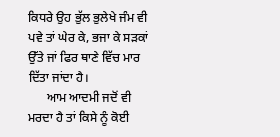ਕਿਧਰੇ ਉਹ ਭੁੱਲ ਭੁਲੇਖੇ ਜੰਮ ਵੀ ਪਵੇ ਤਾਂ ਘੇਰ ਕੇ, ਭਜਾ ਕੇ ਸੜਕਾਂ ਉੱਤੇ ਜਾਂ ਫਿਰ ਥਾਣੇ ਵਿੱਚ ਮਾਰ ਦਿੱਤਾ ਜਾਂਦਾ ਹੈ।
      ਆਮ ਆਦਮੀ ਜਦੋਂ ਵੀ ਮਰਦਾ ਹੈ ਤਾਂ ਕਿਸੇ ਨੂੰ ਕੋਈ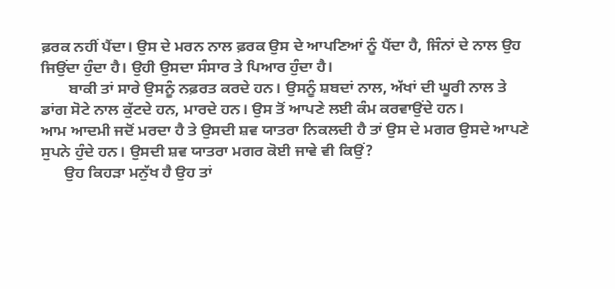ਫ਼ਰਕ ਨਹੀਂ ਪੈਂਦਾ। ਉਸ ਦੇ ਮਰਨ ਨਾਲ ਫ਼ਰਕ ਉਸ ਦੇ ਆਪਣਿਆਂ ਨੂੰ ਪੈਂਦਾ ਹੈ, ਜਿੰਨਾਂ ਦੇ ਨਾਲ ਉਹ ਜਿਉਂਦਾ ਹੁੰਦਾ ਹੈ। ਉਹੀ ਉਸਦਾ ਸੰਸਾਰ ਤੇ ਪਿਆਰ ਹੁੰਦਾ ਹੈ।
       ਬਾਕੀ ਤਾਂ ਸਾਰੇ ਉਸਨੂੰ ਨਫ਼ਰਤ ਕਰਦੇ ਹਨ। ਉਸਨੂੰ ਸ਼ਬਦਾਂ ਨਾਲ, ਅੱਖਾਂ ਦੀ ਘੂਰੀ ਨਾਲ ਤੇ ਡਾਂਗ ਸੋਟੇ ਨਾਲ ਕੁੱਟਦੇ ਹਨ, ਮਾਰਦੇ ਹਨ। ਉਸ ਤੋਂ ਆਪਣੇ ਲਈ ਕੰਮ ਕਰਵਾਉਂਦੇ ਹਨ।
ਆਮ ਆਦਮੀ ਜਦੋਂ ਮਰਦਾ ਹੈ ਤੇ ਉਸਦੀ ਸ਼ਵ ਯਾਤਰਾ ਨਿਕਲਦੀ ਹੈ ਤਾਂ ਉਸ ਦੇ ਮਗਰ ਉਸਦੇ ਆਪਣੇ ਸੁਪਨੇ ਹੁੰਦੇ ਹਨ। ਉਸਦੀ ਸ਼ਵ ਯਾਤਰਾ ਮਗਰ ਕੋਈ ਜਾਵੇ ਵੀ ਕਿਉਂ?
      ਉਹ ਕਿਹੜਾ ਮਨੁੱਖ ਹੈ ਉਹ ਤਾਂ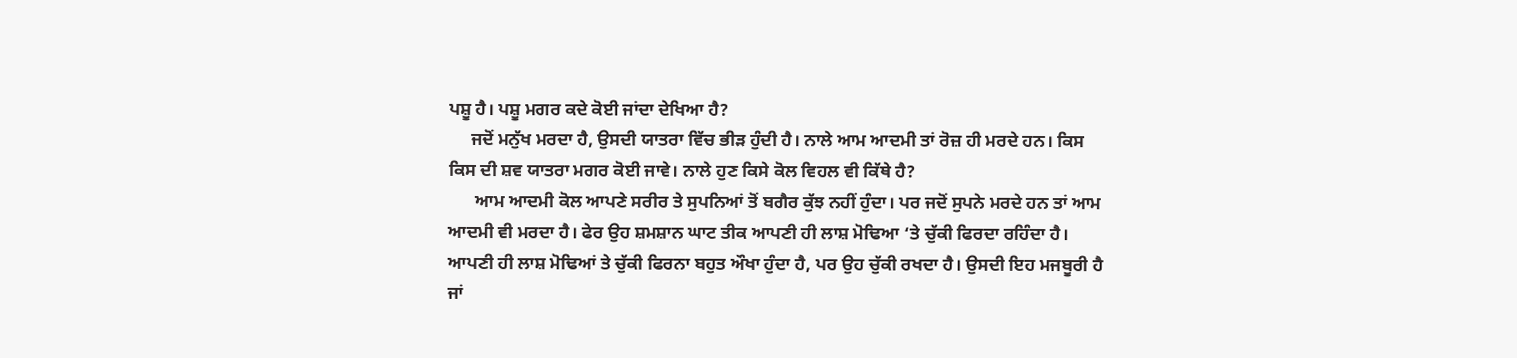ਪਸ਼ੂ ਹੈ। ਪਸ਼ੂ ਮਗਰ ਕਦੇ ਕੋਈ ਜਾਂਦਾ ਦੇਖਿਆ ਹੈ?
     ਜਦੋਂ ਮਨੁੱਖ ਮਰਦਾ ਹੈ, ਉਸਦੀ ਯਾਤਰਾ ਵਿੱਚ ਭੀੜ ਹੁੰਦੀ ਹੈ। ਨਾਲੇ ਆਮ ਆਦਮੀ ਤਾਂ ਰੋਜ਼ ਹੀ ਮਰਦੇ ਹਨ। ਕਿਸ ਕਿਸ ਦੀ ਸ਼ਵ ਯਾਤਰਾ ਮਗਰ ਕੋਈ ਜਾਵੇ। ਨਾਲੇ ਹੁਣ ਕਿਸੇ ਕੋਲ ਵਿਹਲ ਵੀ ਕਿੱਥੇ ਹੈ?
      ਆਮ ਆਦਮੀ ਕੋਲ ਆਪਣੇ ਸਰੀਰ ਤੇ ਸੁਪਨਿਆਂ ਤੋਂ ਬਗੈਰ ਕੁੱਝ ਨਹੀਂ ਹੁੰਦਾ। ਪਰ ਜਦੋਂ ਸੁਪਨੇ ਮਰਦੇ ਹਨ ਤਾਂ ਆਮ ਆਦਮੀ ਵੀ ਮਰਦਾ ਹੈ। ਫੇਰ ਉਹ ਸ਼ਮਸ਼ਾਨ ਘਾਟ ਤੀਕ ਆਪਣੀ ਹੀ ਲਾਸ਼ ਮੋਢਿਆ ‘ਤੇ ਚੁੱਕੀ ਫਿਰਦਾ ਰਹਿੰਦਾ ਹੈ। ਆਪਣੀ ਹੀ ਲਾਸ਼ ਮੋਢਿਆਂ ਤੇ ਚੁੱਕੀ ਫਿਰਨਾ ਬਹੁਤ ਔਖਾ ਹੁੰਦਾ ਹੈ, ਪਰ ਉਹ ਚੁੱਕੀ ਰਖਦਾ ਹੈ। ਉਸਦੀ ਇਹ ਮਜਬੂਰੀ ਹੈ ਜਾਂ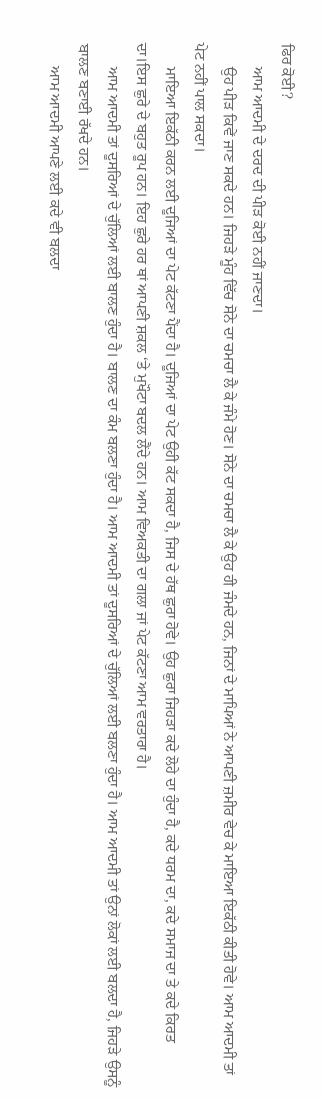ਫਿਰ ਕੋਈ?
      ਆਮ ਆਦਮੀ ਦੇ ਦਰਦ ਦੀ ਪੀੜ ਕੋਈ ਨਹੀਂ ਜਾਣਦਾ।
      ਉਹ ਪੀੜ ਕਿਵੇਂ ਜਾਣ ਸਕਦੇ ਹਨ। ਜਿਹੜੇ ਮੂੰਹ ਵਿੱਚ ਸੋਨੇ ਦਾ ਚਮਚਾ ਲੈ ਕੇ ਜੰਮੇ ਹੋਣ। ਸੋਨੇ ਦਾ ਚਮਚਾ ਲੈ ਕੇ ਉਹ ਹੀ ਜੰਮਦੇ ਹਨ, ਜਿਨਾਂ ਦੇ ਮਾਪਿਆਂ ਨੇ ਆਪਣੀ ਜ਼ਮੀਰ ਵੇਚ ਕੇ ਮਾਇਆ ਇਕੱਠੀ ਕੀਤੀ ਹੋਵੇ। ਆਮ ਆਦਮੀ ਤਾਂ ਪੇਟ ਨਹੀਂ ਪਾਲ ਸਕਦਾ।
      ਮਾਇਆ ਇਕੱਠੀ ਕਰਨ ਲਈ ਦੂਜਿਆਂ ਦਾ ਪੇਟ ਕੱਟਣਾ ਪੈਂਦਾ ਹੈ। ਦੂਜਿਆਂ ਦਾ ਪੇਟ ਉਹੀ ਕੱਟ ਸਕਦਾ ਹੈ, ਜਿਸ ਦੇ ਹੱਥ ਛੁਰਾ ਹੋਵੇ। ਉਹ ਛੁਰਾ ਜਿਹੜਾ ਕਦੇ ਲੋਹੇ ਦਾ ਹੁੰਦਾ ਹੈ, ਕਦੇ ਧਰਮ ਦਾ, ਕਦੇ ਸਮਾਜ ਦਾ ਤੇ ਕਦੇ ਕਿਰਤ ਦਾ।ਇਸ ਛੁਰੇ ਦੇ ਬਹੁਤ ਰੂਪ ਹਨ। ਇਹ ਛੁਰੇ ਹਰ ਥਾਂ ਆਪਣੀ ਸ਼ਕਲ ‘ਤੇ ਮੁਖੌਟਾ ਬਦਲ ਲੈਂਦੇ ਹਨ। ਆਮ ਵਿਅਕਤੀ ਦਾ ਗਲਾ ਜਾਂ ਪੇਟ ਕੱਟਣਾ ਆਮ ਵਰਤਾਰਾ ਹੈ।
      ਆਮ ਆਦਮੀ ਤਾਂ ਦੂਸਰਿਆਂ ਦੇ ਚੁੱਲਿਆਂ ਲਈ ਬਾਲਣ ਹੁੰਦਾ ਹੈ। ਬਾਲਣ ਦਾ ਕੰਮ ਬਲਣਾ ਹੁੰਦਾ ਹੈ। ਆਮ ਆਦਮੀ ਤਾਂ ਦੂਸਰਿਆਂ ਦੇ ਚੁੱਲਿਆਂ ਲਈ ਬਲਣਾ ਹੁੰਦਾ ਹੈ। ਆਮ ਆਦਮੀ ਤਾਂ ਉਨਾਂ ਲੋਕਾਂ ਲਈ ਬਲਦਾ ਹੈ, ਜਿਹੜੇ ਉਸਨੂੰ ਬਾਲਣ ਬਣਾਈ ਰੱਖਦੇ ਹਨ।
      ਆਮ ਆਦਮੀ ਆਪਣੇ ਲਈ ਕਦੇ ਵੀ ਬਲਦਾ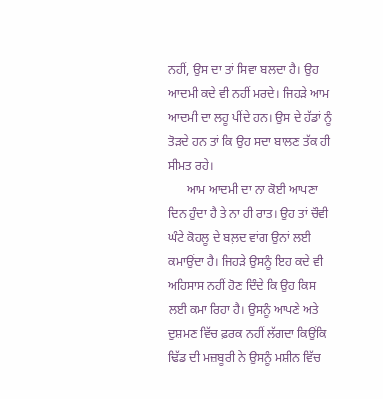ਨਹੀਂ, ਉਸ ਦਾ ਤਾਂ ਸਿਵਾ ਬਲਦਾ ਹੈ। ਉਹ ਆਦਮੀ ਕਦੇ ਵੀ ਨਹੀਂ ਮਰਦੇ। ਜਿਹੜੇ ਆਮ ਆਦਮੀ ਦਾ ਲਹੂ ਪੀਂਦੇ ਹਨ। ਉਸ ਦੇ ਹੱਡਾਂ ਨੂੰ ਤੋੜਦੇ ਹਨ ਤਾਂ ਕਿ ਉਹ ਸਦਾ ਬਾਲਣ ਤੱਕ ਹੀ ਸੀਮਤ ਰਹੇ।
      ਆਮ ਆਦਮੀ ਦਾ ਨਾ ਕੋਈ ਆਪਣਾ ਦਿਨ ਹੁੰਦਾ ਹੈ ਤੇ ਨਾ ਹੀ ਰਾਤ। ਉਹ ਤਾਂ ਚੌਵੀ ਘੰਟੇ ਕੋਹਲੂ ਦੇ ਬਲ਼ਦ ਵਾਂਗ ਉਨਾਂ ਲਈ ਕਮਾਉਂਦਾ ਹੈ। ਜਿਹੜੇ ਉਸਨੂੰ ਇਹ ਕਦੇ ਵੀ ਅਹਿਸਾਸ ਨਹੀਂ ਹੋਣ ਦਿੰਦੇ ਕਿ ਉਹ ਕਿਸ ਲਈ ਕਮਾ ਰਿਹਾ ਹੈ। ਉਸਨੂੰ ਆਪਣੇ ਅਤੇ ਦੁਸ਼ਮਣ ਵਿੱਚ ਫ਼ਰਕ ਨਹੀਂ ਲੱਗਦਾ ਕਿਉਂਕਿ ਢਿੱਡ ਦੀ ਮਜ਼ਬੂਰੀ ਨੇ ਉਸਨੂੰ ਮਸ਼ੀਨ ਵਿੱਚ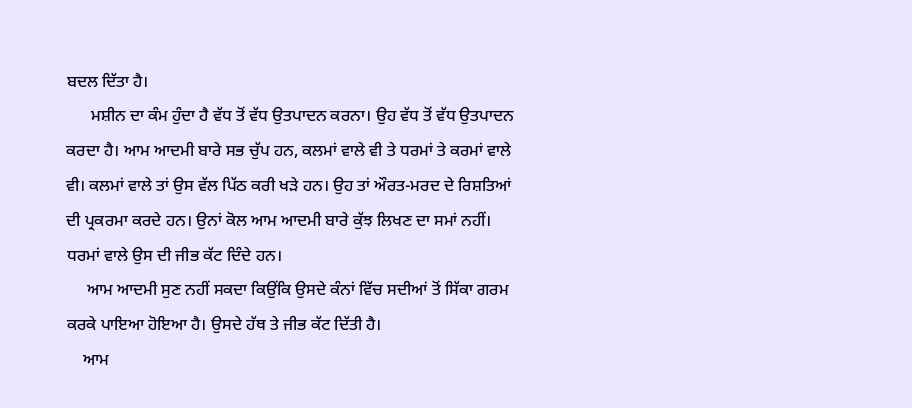ਬਦਲ ਦਿੱਤਾ ਹੈ।
      ਮਸ਼ੀਨ ਦਾ ਕੰਮ ਹੁੰਦਾ ਹੈ ਵੱਧ ਤੋਂ ਵੱਧ ਉਤਪਾਦਨ ਕਰਨਾ। ਉਹ ਵੱਧ ਤੋਂ ਵੱਧ ਉਤਪਾਦਨ ਕਰਦਾ ਹੈ। ਆਮ ਆਦਮੀ ਬਾਰੇ ਸਭ ਚੁੱਪ ਹਨ, ਕਲਮਾਂ ਵਾਲੇ ਵੀ ਤੇ ਧਰਮਾਂ ਤੇ ਕਰਮਾਂ ਵਾਲੇ ਵੀ। ਕਲਮਾਂ ਵਾਲੇ ਤਾਂ ਉਸ ਵੱਲ ਪਿੱਠ ਕਰੀ ਖੜੇ ਹਨ। ਉਹ ਤਾਂ ਔਰਤ-ਮਰਦ ਦੇ ਰਿਸ਼ਤਿਆਂ ਦੀ ਪ੍ਰਕਰਮਾ ਕਰਦੇ ਹਨ। ਉਨਾਂ ਕੋਲ ਆਮ ਆਦਮੀ ਬਾਰੇ ਕੁੱਝ ਲਿਖਣ ਦਾ ਸਮਾਂ ਨਹੀਂ। ਧਰਮਾਂ ਵਾਲੇ ਉਸ ਦੀ ਜੀਭ ਕੱਟ ਦਿੰਦੇ ਹਨ।
     ਆਮ ਆਦਮੀ ਸੁਣ ਨਹੀਂ ਸਕਦਾ ਕਿਉਂਕਿ ਉਸਦੇ ਕੰਨਾਂ ਵਿੱਚ ਸਦੀਆਂ ਤੋਂ ਸਿੱਕਾ ਗਰਮ ਕਰਕੇ ਪਾਇਆ ਹੋਇਆ ਹੈ। ਉਸਦੇ ਹੱਥ ਤੇ ਜੀਭ ਕੱਟ ਦਿੱਤੀ ਹੈ।
    ਆਮ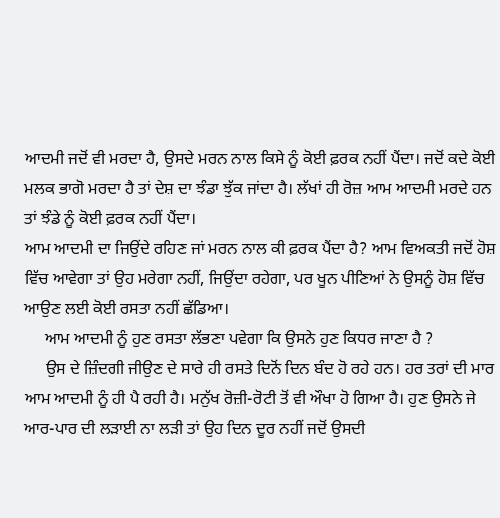ਆਦਮੀ ਜਦੋਂ ਵੀ ਮਰਦਾ ਹੈ, ਉਸਦੇ ਮਰਨ ਨਾਲ ਕਿਸੇ ਨੂੰ ਕੋਈ ਫ਼ਰਕ ਨਹੀਂ ਪੈਂਦਾ। ਜਦੋਂ ਕਦੇ ਕੋਈ ਮਲਕ ਭਾਗੋ ਮਰਦਾ ਹੈ ਤਾਂ ਦੇਸ਼ ਦਾ ਝੰਡਾ ਝੁੱਕ ਜਾਂਦਾ ਹੈ। ਲੱਖਾਂ ਹੀ ਰੋਜ਼ ਆਮ ਆਦਮੀ ਮਰਦੇ ਹਨ ਤਾਂ ਝੰਡੇ ਨੂੰ ਕੋਈ ਫ਼ਰਕ ਨਹੀਂ ਪੈਂਦਾ।
ਆਮ ਆਦਮੀ ਦਾ ਜਿਉਂਦੇ ਰਹਿਣ ਜਾਂ ਮਰਨ ਨਾਲ ਕੀ ਫ਼ਰਕ ਪੈਂਦਾ ਹੈ? ਆਮ ਵਿਅਕਤੀ ਜਦੋਂ ਹੋਸ਼ ਵਿੱਚ ਆਵੇਗਾ ਤਾਂ ਉਹ ਮਰੇਗਾ ਨਹੀਂ, ਜਿਉਂਦਾ ਰਹੇਗਾ, ਪਰ ਖੂਨ ਪੀਣਿਆਂ ਨੇ ਉਸਨੂੰ ਹੋਸ਼ ਵਿੱਚ ਆਉਣ ਲਈ ਕੋਈ ਰਸਤਾ ਨਹੀਂ ਛੱਡਿਆ।
     ਆਮ ਆਦਮੀ ਨੂੰ ਹੁਣ ਰਸਤਾ ਲੱਭਣਾ ਪਵੇਗਾ ਕਿ ਉਸਨੇ ਹੁਣ ਕਿਧਰ ਜਾਣਾ ਹੈ ?
     ਉਸ ਦੇ ਜ਼ਿੰਦਗੀ ਜੀਉਣ ਦੇ ਸਾਰੇ ਹੀ ਰਸਤੇ ਦਿਨੋਂ ਦਿਨ ਬੰਦ ਹੋ ਰਹੇ ਹਨ। ਹਰ ਤਰਾਂ ਦੀ ਮਾਰ ਆਮ ਆਦਮੀ ਨੂੰ ਹੀ ਪੈ ਰਹੀ ਹੈ। ਮਨੁੱਖ ਰੋਜ਼ੀ-ਰੋਟੀ ਤੋਂ ਵੀ ਔਖਾ ਹੋ ਗਿਆ ਹੈ। ਹੁਣ ਉਸਨੇ ਜੇ ਆਰ-ਪਾਰ ਦੀ ਲੜਾਈ ਨਾ ਲੜੀ ਤਾਂ ਉਹ ਦਿਨ ਦੂਰ ਨਹੀਂ ਜਦੋਂ ਉਸਦੀ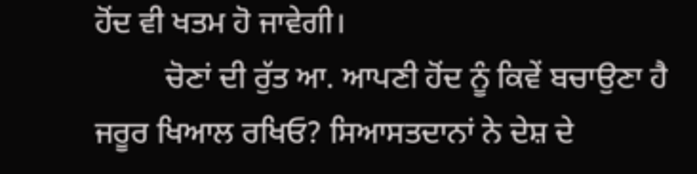ਹੋਂਦ ਵੀ ਖਤਮ ਹੋ ਜਾਵੇਗੀ।
         ਚੋਣਾਂ ਦੀ ਰੁੱਤ ਆ. ਆਪਣੀ ਹੋਂਦ ਨੂੰ ਕਿਵੇਂ ਬਚਾਉਣਾ ਹੈ ਜਰੂਰ ਖਿਆਲ ਰਖਿਓ? ਸਿਆਸਤਦਾਨਾਂ ਨੇ ਦੇਸ਼ ਦੇ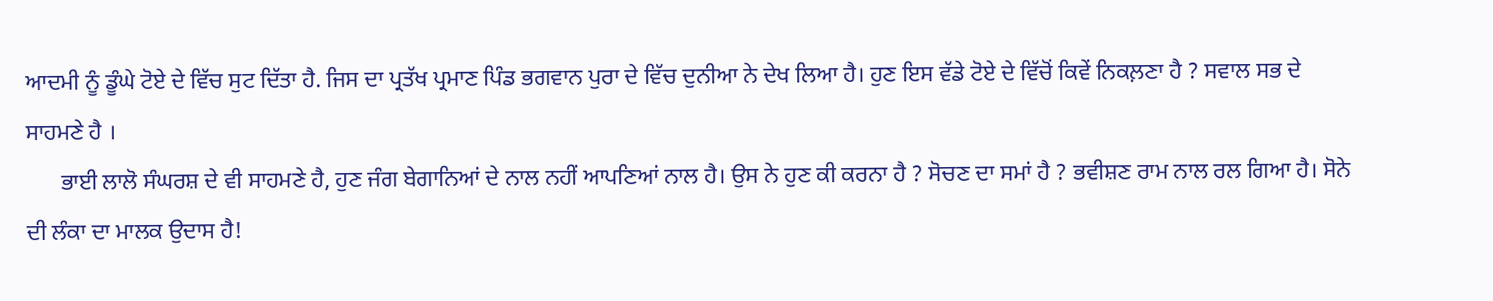ਆਦਮੀ ਨੂੰ ਡੂੰਘੇ ਟੋਏ ਦੇ ਵਿੱਚ ਸੁਟ ਦਿੱਤਾ ਹੈ. ਜਿਸ ਦਾ ਪ੍ਰਤੱਖ ਪ੍ਰਮਾਣ ਪਿੰਡ ਭਗਵਾਨ ਪੁਰਾ ਦੇ ਵਿੱਚ ਦੁਨੀਆ ਨੇ ਦੇਖ ਲਿਆ ਹੈ। ਹੁਣ ਇਸ ਵੱਡੇ ਟੋਏ ਦੇ ਵਿੱਚੋਂ ਕਿਵੇਂ ਨਿਕਲ਼ਣਾ ਹੈ ? ਸਵਾਲ ਸਭ ਦੇ ਸਾਹਮਣੇ ਹੈ ।
      ਭਾਈ ਲਾਲੋ ਸੰਘਰਸ਼ ਦੇ ਵੀ ਸਾਹਮਣੇ ਹੈ, ਹੁਣ ਜੰਗ ਬੇਗਾਨਿਆਂ ਦੇ ਨਾਲ ਨਹੀਂ ਆਪਣਿਆਂ ਨਾਲ ਹੈ। ਉਸ ਨੇ ਹੁਣ ਕੀ ਕਰਨਾ ਹੈ ? ਸੋਚਣ ਦਾ ਸਮਾਂ ਹੈ ? ਭਵੀਸ਼ਣ ਰਾਮ ਨਾਲ ਰਲ ਗਿਆ ਹੈ। ਸੋਨੇ ਦੀ ਲੰਕਾ ਦਾ ਮਾਲਕ ਉਦਾਸ ਹੈ!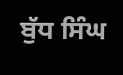ਬੁੱਧ ਸਿੰਘ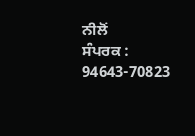ਨੀਲੋਂ
ਸੰਪਰਕ : 94643-70823